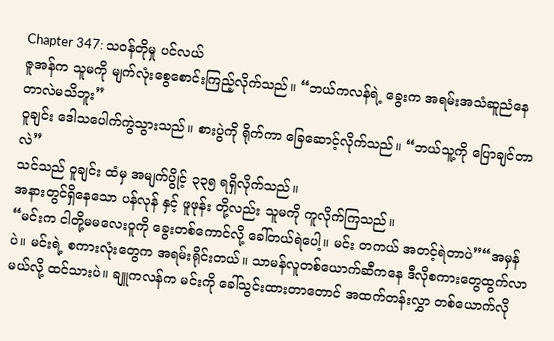Chapter 347: သဝန်တိုမှု ပင်လယ်
ဇူအန်က သူမကို မျက်လုံးစွေစောင်းကြည့်လိုက်သည်။ “ဘယ်ကလန်ရဲ့ ခွေးက အရမ်းအသံဆူညံနေတာလဲမသိဘူး”
ဝူချင်း ဒေါသပေါက်ကွဲသွားသည်။ စားပွဲကို ရိုက်ကာ ခြေဆောင့်လိုက်သည်။ “ဘယ်သူ့ကို ပြောချင်တာလဲ”
သင်သည် ဝူချင်း ထံမှ အမျက်ပွိုင့် ၃၃၅ ရရှိလိုက်သည်။
အနားတွင်ရှိနေသော ပန်လုန် နှင့် ဖူဖုန်း တို့လည်း သူမကို ကူလိုက်ကြသည်။
“မင်းက ငါတို့မမလေးဝူကို ခွေးတစ်ကောင်လို့ ခေါ်တယ်ရဲပေါ့။ မင်း တကယ် အတင့်ရဲတာပဲ”“အမှန်ပဲ။ မင်းရဲ့ စကားလုံးတွေက အရမ်းရိုင်းတယ်။ သာမန်လူတစ်ယောက်ဆီကနေ ဒီလိုစကားတွေထွက်လာမယ်လို့ ထင်သားပဲ။ ချူကလန်က မင်းကို ခေါ်သွင်းထားတာတောင် အထက်တန်းလွှာ တစ်ယောက်လို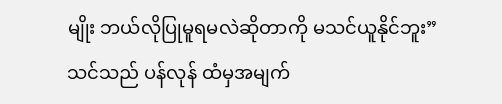မျိုး ဘယ်လိုပြုမူရမလဲဆိုတာကို မသင်ယူနိုင်ဘူး”
သင်သည် ပန်လုန် ထံမှအမျက်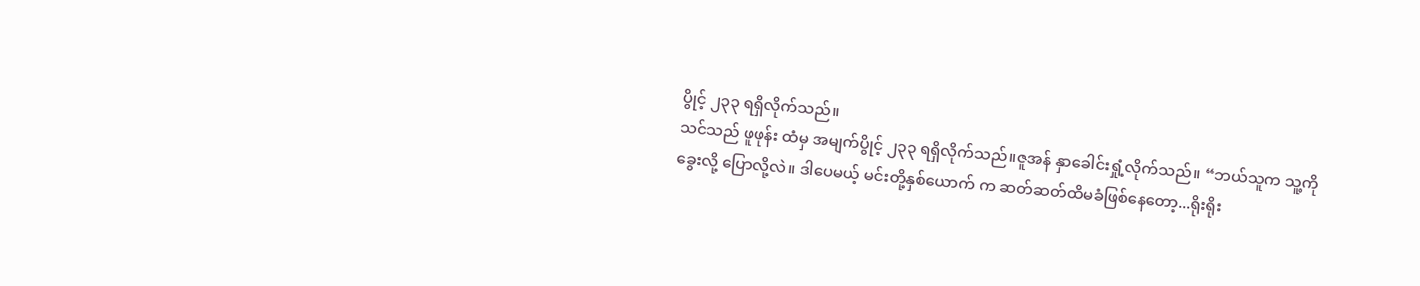ပွိုင့် ၂၃၃ ရရှိလိုက်သည်။
သင်သည် ဖူဖုန်း ထံမှ အမျက်ပွိုင့် ၂၃၃ ရရှိလိုက်သည်။ဇူအန် နှာခေါင်းရှုံ့လိုက်သည်။ “ဘယ်သူက သူ့ကို ခွေးလို့ ပြောလို့လဲ။ ဒါပေမယ့် မင်းတို့နှစ်ယောက် က ဆတ်ဆတ်ထိမခံဖြစ်နေတော့...ရိုးရိုး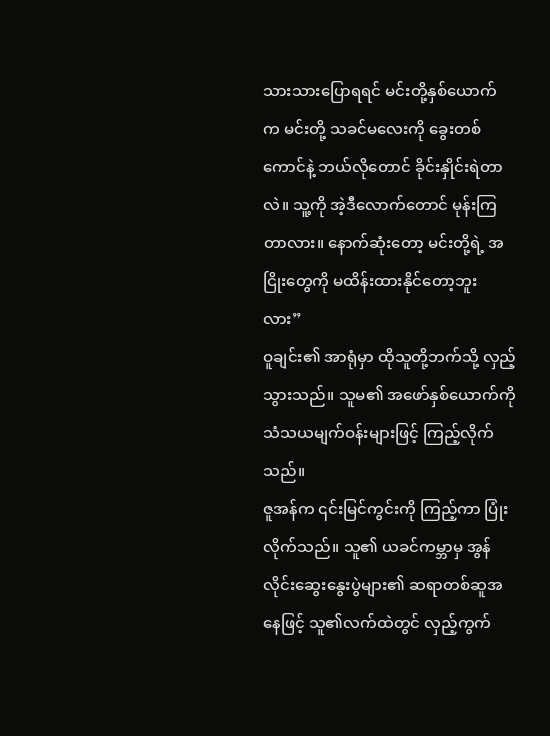သားသားပြောရရင် မင်းတို့နှစ်ယောက် က မင်းတို့ သခင်မလေးကို ခွေးတစ်ကောင်နဲ့ ဘယ်လိုတောင် ခိုင်းနှိုင်းရဲတာလဲ။ သူ့ကို အဲ့ဒီလောက်တောင် မုန်းကြတာလား။ နောက်ဆုံးတော့ မင်းတို့ရဲ့ အငြိုးတွေကို မထိန်းထားနိုင်တော့ဘူးလား”
ဝူချင်း၏ အာရုံမှာ ထိုသူတို့ဘက်သို့ လှည့်သွားသည်။ သူမ၏ အဖော်နှစ်ယောက်ကို သံသယမျက်ဝန်းများဖြင့် ကြည့်လိုက်သည်။
ဇူအန်က ၎င်းမြင်ကွင်းကို ကြည့်ကာ ပြုံးလိုက်သည်။ သူ၏ ယခင်ကမ္ဘာမှ အွန်လိုင်းဆွေးနွေးပွဲများ၏ ဆရာတစ်ဆူအနေဖြင့် သူ၏လက်ထဲတွင် လှည့်ကွက်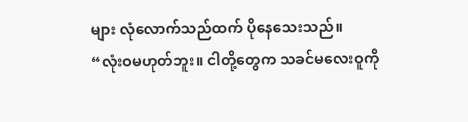များ လုံလောက်သည်ထက် ပိုနေသေးသည်။
“လုံးဝမဟုတ်ဘူး။ ငါတို့တွေက သခင်မလေးဝူကို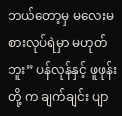ဘယ်တော့မှ မလေးမစားလုပ်ရဲမှာ မဟုတ်ဘူး” ပန်လုန်နှင့် ဖူဖုန်းတို့ က ချက်ချင်း ပျာ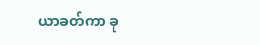ယာခတ်ကာ ခု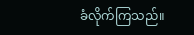ခံလိုက်ကြသည်။